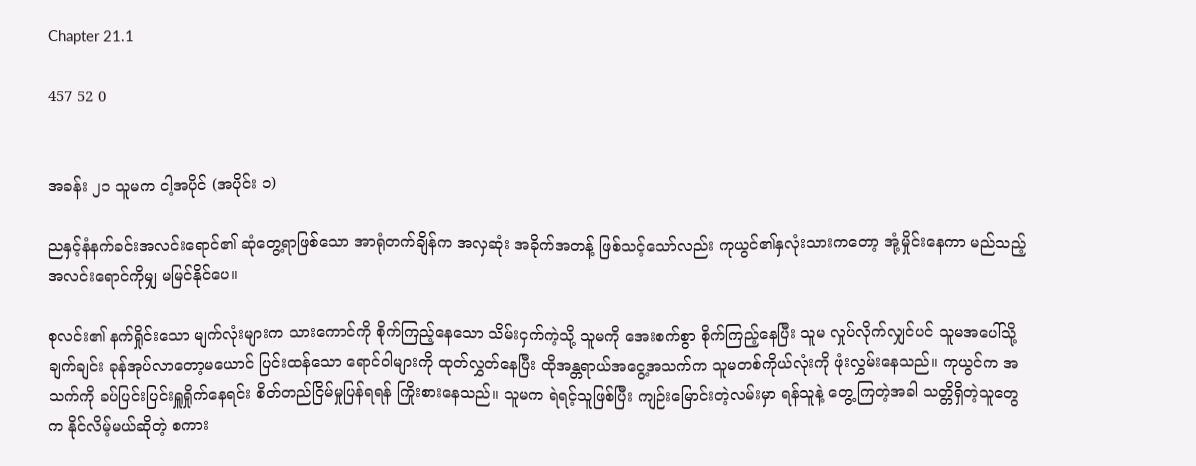Chapter 21.1

457 52 0


အခန်း ၂၁ သူမက ငါ့အပိုင် (အပိုင်း ၁)

ညနှင့်နံနက်ခင်းအလင်းရောင်၏ ဆုံတွေ့ရာဖြစ်သော အာရုံတက်ချိန်က အလှဆုံး အခိုက်အတန့် ဖြစ်သင့်သော်လည်း ကုယွင်၏နှလုံးသားကတော့ အုံ့မှိုင်းနေကာ မည်သည့်အလင်းရောင်ကိုမျှ မမြင်နိုင်ပေ။

စုလင်း၏ နက်ရှိုင်းသော မျက်လုံးများက သားကောင်ကို စိုက်ကြည့်နေသော သိမ်းငှက်ကဲ့သို့ သူမကို အေးစက်စွာ စိုက်ကြည့်နေပြီး သူမ လှုပ်လိုက်လျှင်ပင် သူမအပေါ်သို့ ချက်ချင်း ခုန်အုပ်လာတော့မယောင် ပြင်းထန်သော ရောင်ဝါများကို ထုတ်လွှတ်နေပြီး ထိုအန္တရာယ်အငွေ့အသက်က သူမတစ်ကိုယ်လုံးကို ဖုံးလွှမ်းနေသည်။ ကုယွင်က အသက်ကို ခပ်ပြင်းပြင်းရှူရှိုက်နေရင်း စိတ်တည်ငြိမ်မှုပြန်ရရန် ကြိုးစားနေသည်။ သူမက ရဲရင့်သူဖြစ်ပြီး ကျဉ်းမြောင်းတဲ့လမ်းမှာ ရန်သူနဲ့ တွေ့ကြတဲ့အခါ သတ္တိရှိတဲ့သူတွေက နိုင်လိမ့်မယ်ဆိုတဲ့ စကား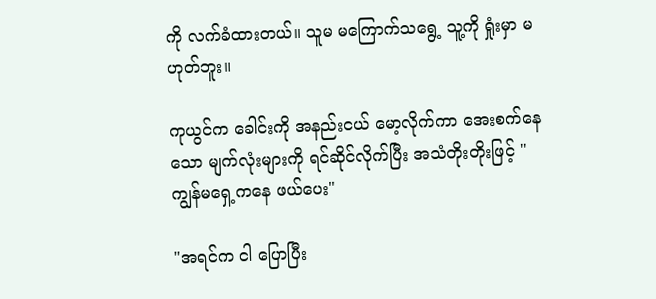ကို လက်ခံထားတယ်။ သူမ မကြောက်သရွေ့ သူ့ကို ရှုံးမှာ မဟုတ်ဘူး။

ကုယွင်က ခေါင်းကို အနည်းငယ် မော့လိုက်ကာ အေးစက်နေသော မျက်လုံးများကို ရင်ဆိုင်လိုက်ပြီး အသံတိုးတိုးဖြင့် "ကျွန်မရှေ့ကနေ ဖယ်ပေး"

"အရင်က ငါ ပြောပြီး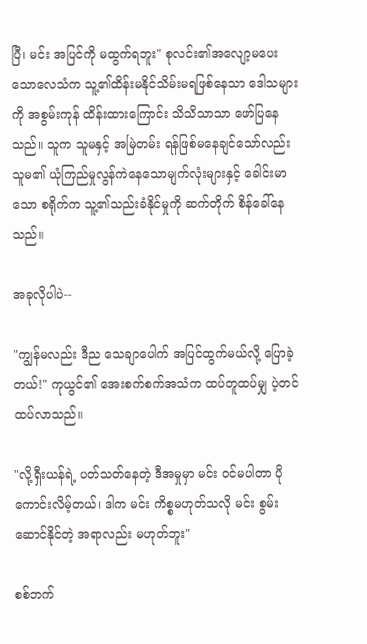ပြီ၊ မင်း အပြင်ကို မထွက်ရဘူး" စုလင်း၏အလျော့မပေးသောလေသံက သူ့၏ထိန်းမနိုင်သိမ်းမရဖြစ်နေသာ ဒေါသများကို အစွမ်းကုန် ထိန်းထားကြောင်း သိသိသာသာ ဖော်ပြနေသည်။ သူက သူမနှင့် အမြဲတမ်း ရန်ဖြစ်မနေချင်သော်လည်း သူမ၏ ယုံကြည်မှုလွန်ကဲနေသောမျက်လုံးများနှင့် ခေါင်းမာသော စရိုက်က သူ့၏သည်းခံနိုင်မှုကို ဆက်တိုက် စိန်ခေါ်နေသည်။

အခုလိုပါပဲ--

"ကျွန်မလည်း ဒီည သေချာပေါက် အပြင်ထွက်မယ်လို့ ပြောခဲ့တယ်!" ကုယွင်၏ အေးစက်စက်အသံက ထပ်တူထပ်မျှ ပဲ့တင်ထပ်လာသည်။

"လို့ရှီးယန်ရဲ့ ပတ်သတ်နေတဲ့ ဒီအမှုမှာ မင်း ဝင်မပါတာ ပိုကောင်းလိမ့်တယ်၊ ဒါက မင်း ကိစ္စမဟုတ်သလို မင်း စွမ်းဆောင်နိုင်တဲ့ အရာလည်း မဟုတ်ဘူး"

စစ်ဘက်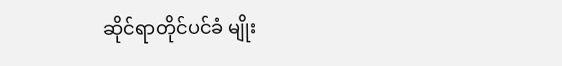ဆိုင်ရာတိုင်ပင်ခံ မျိုး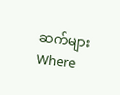ဆက်များWhere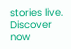stories live. Discover now